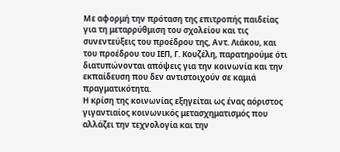Με αφορμή την πρόταση της επιτροπής παιδείας για τη μεταρρύθμιση του σχολείου και τις συνεντεύξεις του προέδρου της, Αντ. Λιάκου, και του προέδρου του ΙΕΠ, Γ. Κουζέλη, παρατηρούμε ότι διατυπώνονται απόψεις για την κοινωνία και την εκπαίδευση που δεν αντιστοιχούν σε καμιά πραγματικότητα.
Η κρίση της κοινωνίας εξηγείται ως ένας αόριστος γιγαντιαίος κοινωνικός μετασχηματισμός που αλλάζει την τεχνολογία και την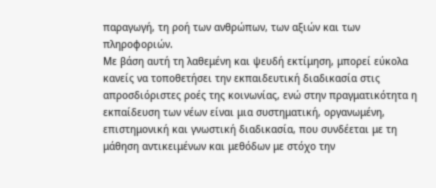παραγωγή, τη ροή των ανθρώπων, των αξιών και των πληροφοριών.
Με βάση αυτή τη λαθεμένη και ψευδή εκτίμηση, μπορεί εύκολα κανείς να τοποθετήσει την εκπαιδευτική διαδικασία στις απροσδιόριστες ροές της κοινωνίας, ενώ στην πραγματικότητα η εκπαίδευση των νέων είναι μια συστηματική, οργανωμένη, επιστημονική και γνωστική διαδικασία, που συνδέεται με τη μάθηση αντικειμένων και μεθόδων με στόχο την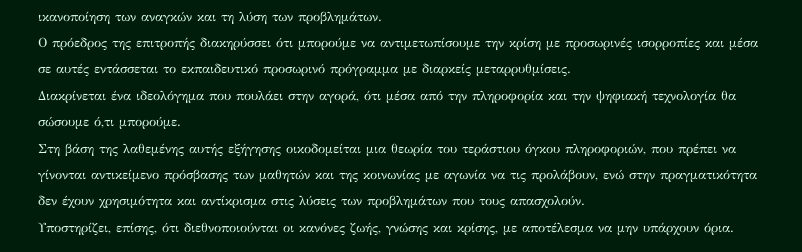ικανοποίηση των αναγκών και τη λύση των προβλημάτων.
Ο πρόεδρος της επιτροπής διακηρύσσει ότι μπορούμε να αντιμετωπίσουμε την κρίση με προσωρινές ισορροπίες και μέσα σε αυτές εντάσσεται το εκπαιδευτικό προσωρινό πρόγραμμα με διαρκείς μεταρρυθμίσεις.
Διακρίνεται ένα ιδεολόγημα που πουλάει στην αγορά, ότι μέσα από την πληροφορία και την ψηφιακή τεχνολογία θα σώσουμε ό,τι μπορούμε.
Στη βάση της λαθεμένης αυτής εξήγησης οικοδομείται μια θεωρία του τεράστιου όγκου πληροφοριών, που πρέπει να γίνονται αντικείμενο πρόσβασης των μαθητών και της κοινωνίας με αγωνία να τις προλάβουν, ενώ στην πραγματικότητα δεν έχουν χρησιμότητα και αντίκρισμα στις λύσεις των προβλημάτων που τους απασχολούν.
Υποστηρίζει, επίσης, ότι διεθνοποιούνται οι κανόνες ζωής, γνώσης και κρίσης, με αποτέλεσμα να μην υπάρχουν όρια.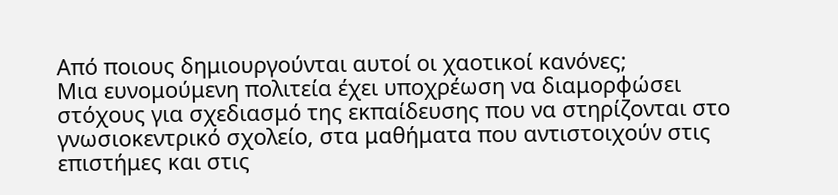Από ποιους δημιουργούνται αυτοί οι χαοτικοί κανόνες;
Μια ευνομούμενη πολιτεία έχει υποχρέωση να διαμορφώσει στόχους για σχεδιασμό της εκπαίδευσης που να στηρίζονται στο γνωσιοκεντρικό σχολείο, στα μαθήματα που αντιστοιχούν στις επιστήμες και στις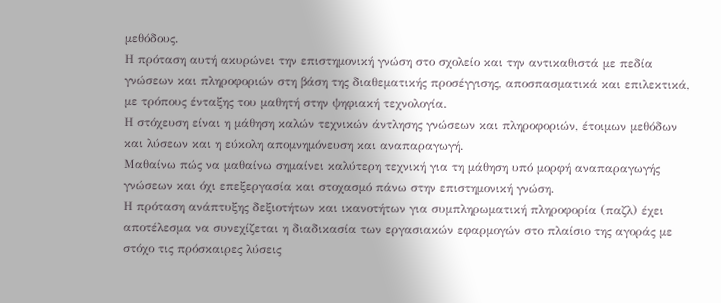μεθόδους.
Η πρόταση αυτή ακυρώνει την επιστημονική γνώση στο σχολείο και την αντικαθιστά με πεδία γνώσεων και πληροφοριών στη βάση της διαθεματικής προσέγγισης, αποσπασματικά και επιλεκτικά, με τρόπους ένταξης του μαθητή στην ψηφιακή τεχνολογία.
Η στόχευση είναι η μάθηση καλών τεχνικών άντλησης γνώσεων και πληροφοριών, έτοιμων μεθόδων και λύσεων και η εύκολη απομνημόνευση και αναπαραγωγή.
Μαθαίνω πώς να μαθαίνω σημαίνει καλύτερη τεχνική για τη μάθηση υπό μορφή αναπαραγωγής γνώσεων και όχι επεξεργασία και στοχασμό πάνω στην επιστημονική γνώση.
Η πρόταση ανάπτυξης δεξιοτήτων και ικανοτήτων για συμπληρωματική πληροφορία (παζλ) έχει αποτέλεσμα να συνεχίζεται η διαδικασία των εργασιακών εφαρμογών στο πλαίσιο της αγοράς με στόχο τις πρόσκαιρες λύσεις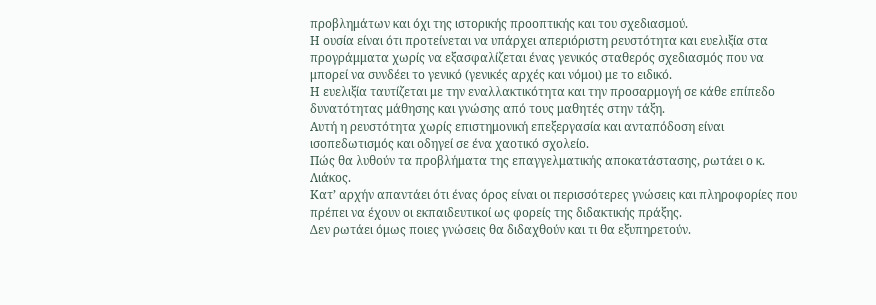προβλημάτων και όχι της ιστορικής προοπτικής και του σχεδιασμού.
Η ουσία είναι ότι προτείνεται να υπάρχει απεριόριστη ρευστότητα και ευελιξία στα προγράμματα χωρίς να εξασφαλίζεται ένας γενικός σταθερός σχεδιασμός που να μπορεί να συνδέει το γενικό (γενικές αρχές και νόμοι) με το ειδικό.
Η ευελιξία ταυτίζεται με την εναλλακτικότητα και την προσαρμογή σε κάθε επίπεδο δυνατότητας μάθησης και γνώσης από τους μαθητές στην τάξη.
Αυτή η ρευστότητα χωρίς επιστημονική επεξεργασία και ανταπόδοση είναι ισοπεδωτισμός και οδηγεί σε ένα χαοτικό σχολείο.
Πώς θα λυθούν τα προβλήματα της επαγγελματικής αποκατάστασης, ρωτάει ο κ. Λιάκος.
Κατ’ αρχήν απαντάει ότι ένας όρος είναι οι περισσότερες γνώσεις και πληροφορίες που πρέπει να έχουν οι εκπαιδευτικοί ως φορείς της διδακτικής πράξης.
Δεν ρωτάει όμως ποιες γνώσεις θα διδαχθούν και τι θα εξυπηρετούν.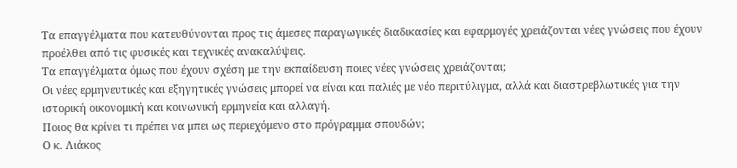Τα επαγγέλματα που κατευθύνονται προς τις άμεσες παραγωγικές διαδικασίες και εφαρμογές χρειάζονται νέες γνώσεις που έχουν προέλθει από τις φυσικές και τεχνικές ανακαλύψεις.
Τα επαγγέλματα όμως που έχουν σχέση με την εκπαίδευση ποιες νέες γνώσεις χρειάζονται;
Οι νέες ερμηνευτικές και εξηγητικές γνώσεις μπορεί να είναι και παλιές με νέο περιτύλιγμα, αλλά και διαστρεβλωτικές για την ιστορική οικονομική και κοινωνική ερμηνεία και αλλαγή.
Ποιος θα κρίνει τι πρέπει να μπει ως περιεχόμενο στο πρόγραμμα σπουδών;
Ο κ. Λιάκος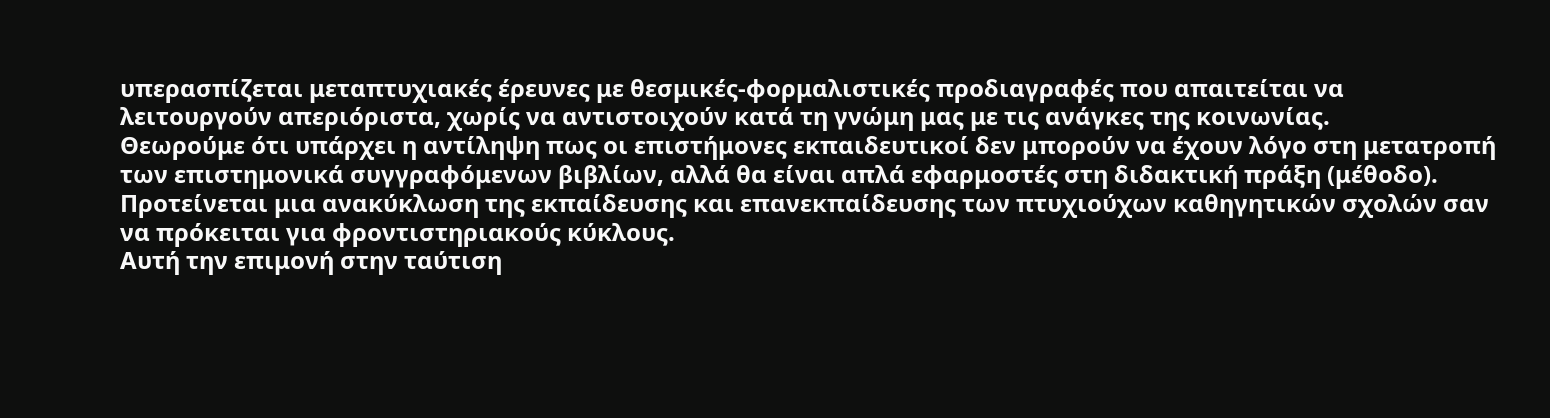υπερασπίζεται μεταπτυχιακές έρευνες με θεσμικές-φορμαλιστικές προδιαγραφές που απαιτείται να λειτουργούν απεριόριστα, χωρίς να αντιστοιχούν κατά τη γνώμη μας με τις ανάγκες της κοινωνίας.
Θεωρούμε ότι υπάρχει η αντίληψη πως οι επιστήμονες εκπαιδευτικοί δεν μπορούν να έχουν λόγο στη μετατροπή των επιστημονικά συγγραφόμενων βιβλίων, αλλά θα είναι απλά εφαρμοστές στη διδακτική πράξη (μέθοδο).
Προτείνεται μια ανακύκλωση της εκπαίδευσης και επανεκπαίδευσης των πτυχιούχων καθηγητικών σχολών σαν να πρόκειται για φροντιστηριακούς κύκλους.
Αυτή την επιμονή στην ταύτιση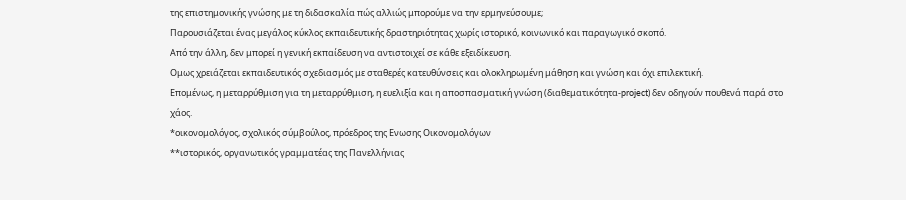της επιστημονικής γνώσης με τη διδασκαλία πώς αλλιώς μπορούμε να την ερμηνεύσουμε;
Παρουσιάζεται ένας μεγάλος κύκλος εκπαιδευτικής δραστηριότητας χωρίς ιστορικό, κοινωνικό και παραγωγικό σκοπό.
Από την άλλη, δεν μπορεί η γενική εκπαίδευση να αντιστοιχεί σε κάθε εξειδίκευση.
Ομως χρειάζεται εκπαιδευτικός σχεδιασμός με σταθερές κατευθύνσεις και ολοκληρωμένη μάθηση και γνώση και όχι επιλεκτική.
Επομένως, η μεταρρύθμιση για τη μεταρρύθμιση, η ευελιξία και η αποσπασματική γνώση (διαθεματικότητα-project) δεν οδηγούν πουθενά παρά στο χάος.
*οικονομολόγος, σχολικός σύμβούλος, πρόεδρος της Ενωσης Οικονομολόγων
**ιστορικός, οργανωτικός γραμματέας της Πανελλήνιας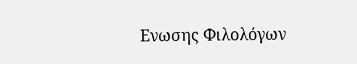Ενωσης Φιλολόγων